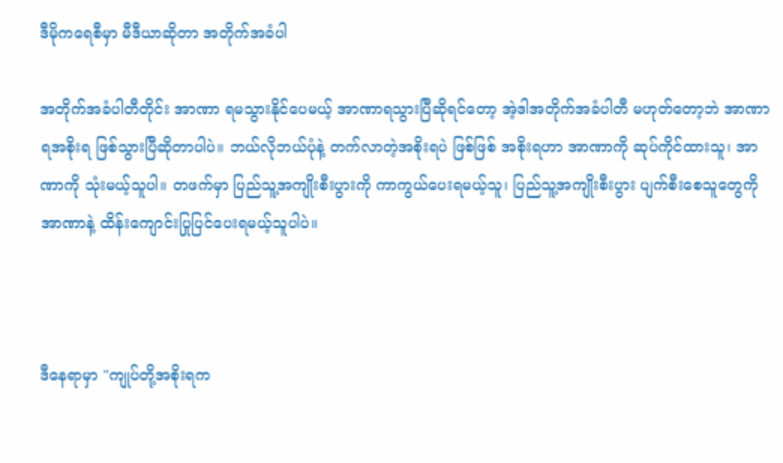ဒီမိုကရေစီမှာ မီဒီယာဆိုတာ အတိုက်အခံပါ

အတိုက်အခံပါတီတိုင်း အာဏာ ရမသွားနိုင်ပေမယ့် အာဏာရသွားပြီဆိုရင်တော့ အဲ့ဒါအတိုက်အခံပါတီ မဟုတ်တော့ဘဲ အာဏာရအစိုးရ ဖြစ်သွားပြီဆိုတာပါပဲ။ ဘယ်လိုဘယ်ပုံနဲ့ တက်လာတဲ့အစိုးရပဲ ဖြစ်ဖြစ် အစိုးရဟာ အာဏာကို ဆုပ်ကိုင်ထားသူ၊ အာဏာကို သုံးမယ့်သူပါ။ တဖက်မှာ ပြည်သူ့အကျိုးစီးပွားကို ကာကွယ်ပေးရမယ့်သူ၊ ပြည်သူ့အကျိုးစီးပွား ပျက်စီးစေသူတွေကို အာဏာနဲ့ ထိန်းကျောင်းပြုပြင်ပေးရမယ့်သူပါပဲ။



ဒီနေရာမှာ "ကျုပ်တို့အစိုးရက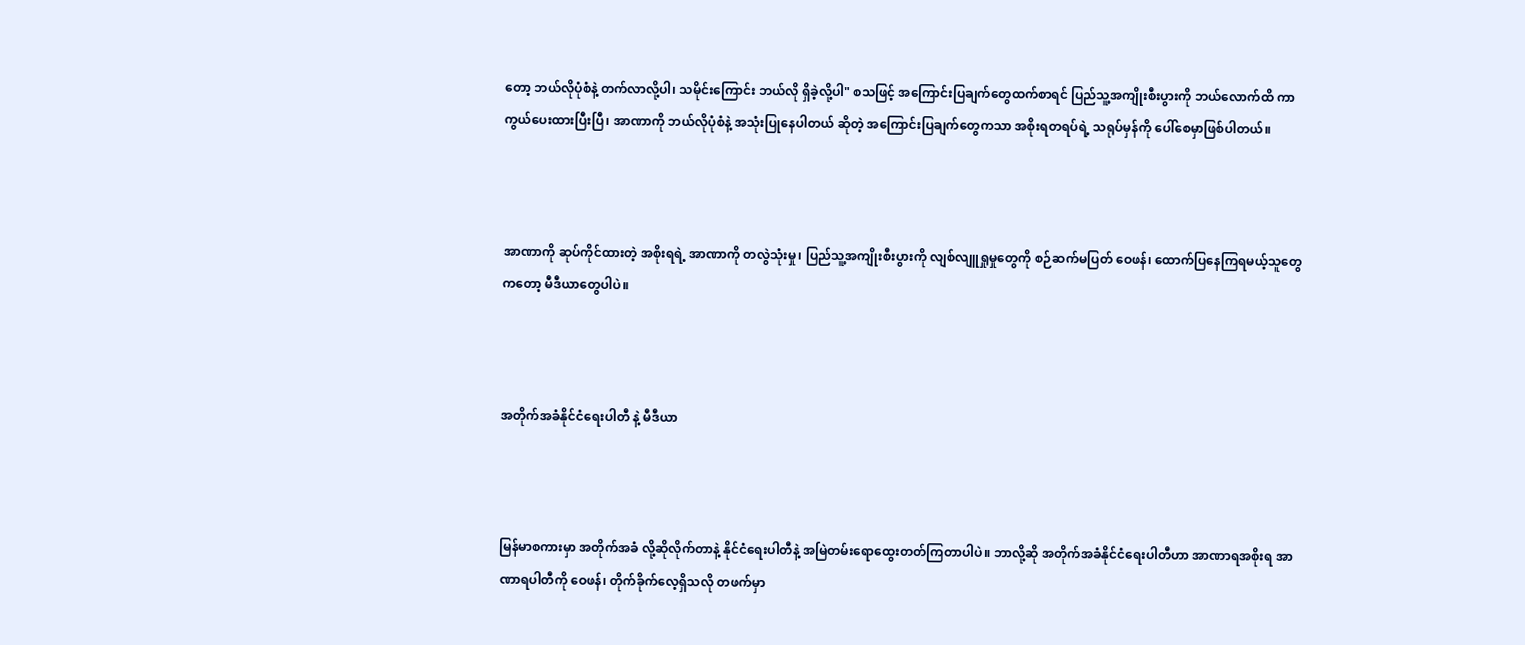တော့ ဘယ်လိုပုံစံနဲ့ တက်လာလို့ပါ၊ သမိုင်းကြောင်း ဘယ်လို ရှိခဲ့လို့ပါ" စသဖြင့် အကြောင်းပြချက်တွေထက်စာရင် ပြည်သူ့အကျိုးစီးပွားကို ဘယ်လောက်ထိ ကာကွယ်ပေးထားပြီးပြီ၊ အာဏာကို ဘယ်လိုပုံစံနဲ့ အသုံးပြုနေပါတယ် ဆိုတဲ့ အကြောင်းပြချက်တွေကသာ အစိုးရတရပ်ရဲ့ သရုပ်မှန်ကို ပေါ်စေမှာဖြစ်ပါတယ်။



အာဏာကို ဆုပ်ကိုင်ထားတဲ့ အစိုးရရဲ့ အာဏာကို တလွဲသုံးမှု၊ ပြည်သူ့အကျိုးစီးပွားကို လျစ်လျူရှုမှုတွေကို စဉ်ဆက်မပြတ် ဝေဖန်၊ ထောက်ပြနေကြရမယ့်သူတွေကတော့ မီဒီယာတွေပါပဲ။



အတိုက်အခံနိုင်ငံရေးပါတီ နဲ့ မီဒီယာ



မြန်မာစကားမှာ အတိုက်အခံ လို့ဆိုလိုက်တာနဲ့ နိုင်ငံရေးပါတီနဲ့ အမြဲတမ်းရောထွေးတတ်ကြတာပါပဲ။ ဘာလို့ဆို အတိုက်အခံနိုင်ငံရေးပါတီဟာ အာဏာရအစိုးရ အာဏာရပါတီကို ဝေဖန်၊ တိုက်ခိုက်လေ့ရှိသလို တဖက်မှာ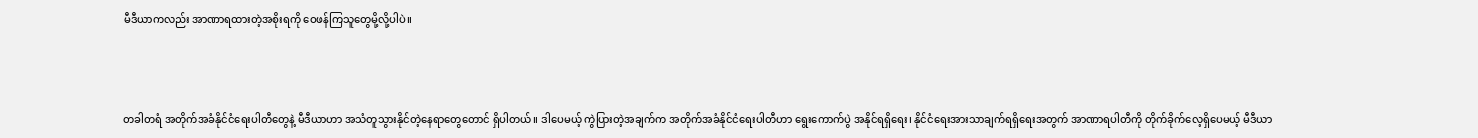မီဒီယာကလည်း အာဏာရထားတဲ့အစိုးရကို ဝေဖန်ကြသူတွေမို့လို့ပါပဲ။



တခါတရံ အတိုက်အခံနိုင်ငံရေးပါတီတွေနဲ့ မီဒီယာဟာ အသံတူသွားနိုင်တဲ့နေရာတွေတောင် ရှိပါတယ်။ ဒါပေမယ့် ကွဲပြားတဲ့အချက်က အတိုက်အခံနိုင်ငံရေးပါတီဟာ ရွေးကောက်ပွဲ အနိုင်ရရှိရေး၊ နိုင်ငံရေးအားသာချက်ရရှိရေးအတွက် အာဏာရပါတီကို တိုက်ခိုက်လေ့ရှိပေမယ့် မီဒီယာ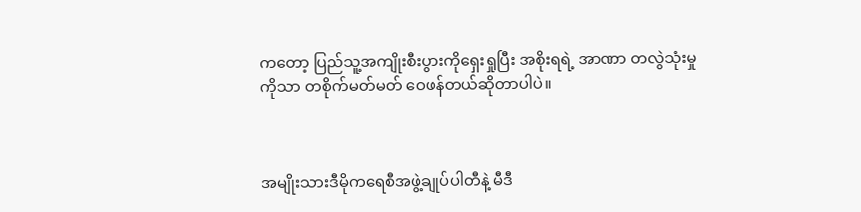ကတော့ ပြည်သူ့အကျိုးစီးပွားကိုရှေးရှုပြီး အစိုးရရဲ့ အာဏာ တလွဲသုံးမှုကိုသာ တစိုက်မတ်မတ် ဝေဖန်တယ်ဆိုတာပါပဲ။



အမျိုးသားဒီမိုကရေစီအဖွဲ့ချုပ်ပါတီနဲ့ မီဒီ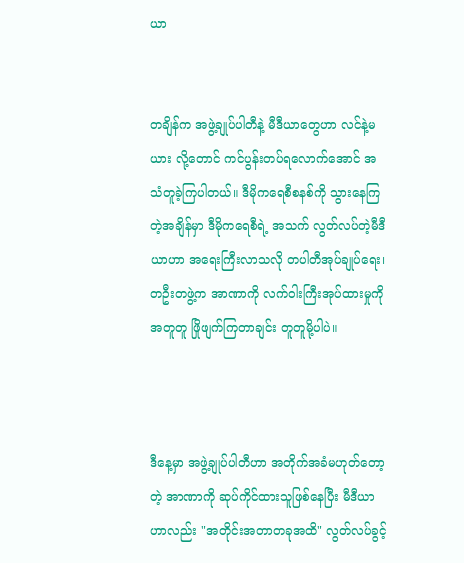ယာ


တချိန်က အဖွဲ့ချုပ်ပါတီနဲ့ မီဒီယာတွေဟာ လင်နဲ့မယား လို့တောင် ကင်ပွန်းတပ်ရလောက်အောင် အသံတူခဲ့ကြပါတယ်။ ဒီမိုကရေစီစနစ်ကို သွားနေကြတဲ့အချိန်မှာ ဒီမိုကရေစီရဲ့ အသက် လွတ်လပ်တဲ့မီဒီယာဟာ အရေးကြီးလာသလို တပါတီအုပ်ချုပ်ရေး၊ တဦးတဖွဲ့က အာဏာကို လက်ဝါးကြီးအုပ်ထားမှုကို အတူတူ ဖြိုဖျက်ကြတာချင်း တူတူမို့ပါပဲ။



ဒီနေ့မှာ အဖွဲ့ချုပ်ပါတီဟာ အတိုက်အခံမဟုတ်တော့တဲ့ အာဏာကို ဆုပ်ကိုင်ထားသူဖြစ်နေပြီး မီဒီယာဟာလည်း "အတိုင်းအတာတခုအထိ" လွတ်လပ်ခွင့်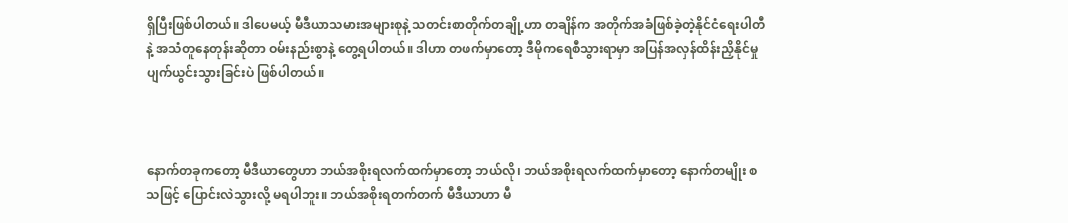ရှိပြီးဖြစ်ပါတယ်။ ဒါပေမယ့် မီဒီယာသမားအများစုနဲ့ သတင်းစာတိုက်တချို့ဟာ တချိန်က အတိုက်အခံဖြစ်ခဲ့တဲ့နိုင်ငံရေးပါတီနဲ့ အသံတူနေတုန်းဆိုတာ ဝမ်းနည်းစွာနဲ့ တွေ့ရပါတယ်။ ဒါဟာ တဖက်မှာတော့ ဒီမိုကရေစီသွားရာမှာ အပြန်အလှန်ထိန်းညှိနိုင်မှု ပျက်ယွင်းသွားခြင်းပဲ ဖြစ်ပါတယ်။



နောက်တခုကတော့ မီဒီယာတွေဟာ ဘယ်အစိုးရလက်ထက်မှာတော့ ဘယ်လို၊ ဘယ်အစိုးရလက်ထက်မှာတော့ နောက်တမျိုး စသဖြင့် ပြောင်းလဲသွားလို့ မရပါဘူး။ ဘယ်အစိုးရတက်တက် မီဒီယာဟာ မီ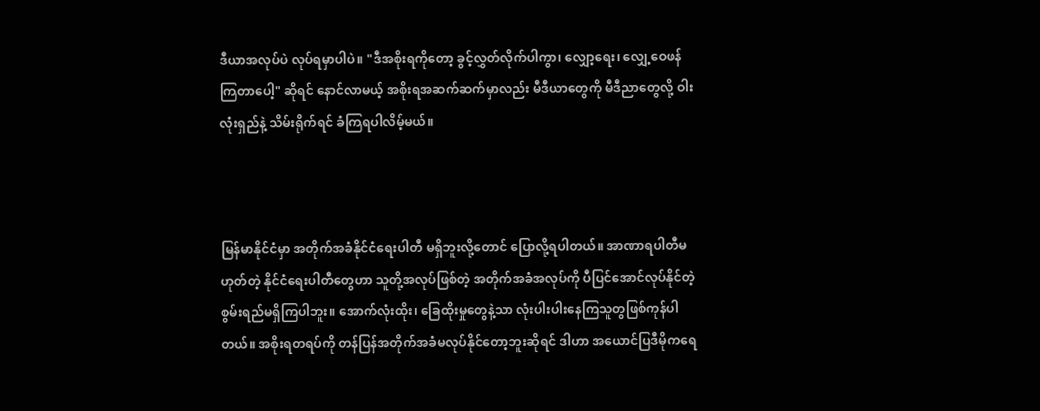ဒီယာအလုပ်ပဲ လုပ်ရမှာပါပဲ။ "ဒီအစိုးရကိုတော့ ခွင့်လွှတ်လိုက်ပါကွာ၊ လျှော့ရေး၊ လျှေ့ဝေဖန်ကြတာပေါ့" ဆိုရင် နောင်လာမယ့် အစိုးရအဆက်ဆက်မှာလည်း မီဒီယာတွေကို မီဒီညာတွေလို့ ဝါးလုံးရှည်နဲ့ သိမ်းရိုက်ရင် ခံကြရပါလိမ့်မယ်။



မြန်မာနိုင်ငံမှာ အတိုက်အခံနိုင်ငံရေးပါတီ မရှိဘူးလို့တောင် ပြောလို့ရပါတယ်။ အာဏာရပါတီမဟုတ်တဲ့ နိုင်ငံရေးပါတီတွေဟာ သူတို့အလုပ်ဖြစ်တဲ့ အတိုက်အခံအလုပ်ကို ပီပြင်အောင်လုပ်နိုင်တဲ့ စွမ်းရည်မရှိကြပါဘူး။ အောက်လုံးထိုး၊ ခြေထိုးမှုတွေနဲ့သာ လုံးပါးပါးနေကြသူတွဖြစ်ကုန်ပါတယ်။ အစိုးရတရပ်ကို တန်ပြန်အတိုက်အခံမလုပ်နိုင်တော့ဘူးဆိုရင် ဒါဟာ အယောင်ပြဒီမိုကရေ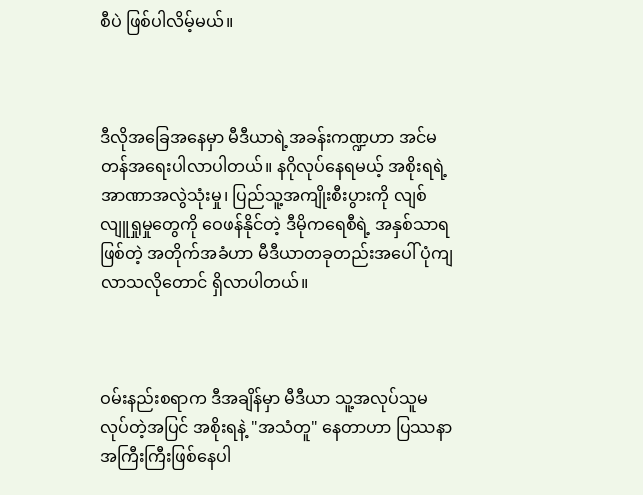စီပဲ ဖြစ်ပါလိမ့်မယ်။



ဒီလိုအခြေအနေမှာ မီဒီယာရဲ့အခန်းကဏ္ဍဟာ အင်မတန်အရေးပါလာပါတယ်။ နဂိုလုပ်နေရမယ့် အစိုးရရဲ့ အာဏာအလွဲသုံးမှု၊ ပြည်သူ့အကျိုးစီးပွားကို လျစ်လျူရှုမှုတွေကို ဝေဖန်နိုင်တဲ့ ဒီမိုကရေစီရဲ့ အနှစ်သာရဖြစ်တဲ့ အတိုက်အခံဟာ မီဒီယာတခုတည်းအပေါ် ပုံကျလာသလိုတောင် ရှိလာပါတယ်။



ဝမ်းနည်းစရာက ဒီအချိန်မှာ မီဒီယာ သူ့အလုပ်သူမလုပ်တဲ့အပြင် အစိုးရနဲ့ "အသံတူ" နေတာဟာ ပြဿနာအကြီးကြီးဖြစ်နေပါ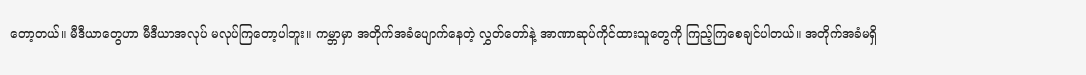တော့တယ်။ မီဒီယာတွေဟာ မီဒီယာအလုပ် မလုပ်ကြတော့ပါဘူး။ ကမ္ဘာမှာ အတိုက်အခံပျောက်နေတဲ့ လွှတ်တော်နဲ့ အာဏာဆုပ်ကိုင်ထားသူတွေကို ကြည့်ကြစေချင်ပါတယ်။ အတိုက်အခံမရှိ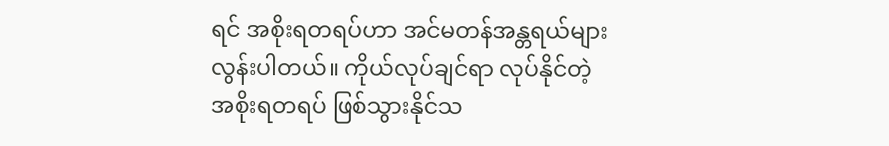ရင် အစိုးရတရပ်ဟာ အင်မတန်အန္တရယ်များလွန်းပါတယ်။ ကိုယ်လုပ်ချင်ရာ လုပ်နိုင်တဲ့ အစိုးရတရပ် ဖြစ်သွားနိုင်သ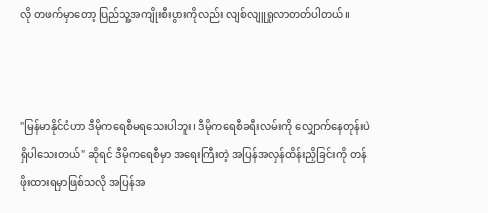လို တဖက်မှာတော့ ပြည်သူ့အကျိုးစီးပွားကိုလည်း လျစ်လျူရှုလာတတ်ပါတယ်။



"မြန်မာနိုင်ငံဟာ ဒီမိုကရေစီမရသေးပါဘူး၊ ဒီမိုကရေစီခရီးလမ်းကို လျှောက်နေတုန်းပဲ ရှိပါသေးတယ်" ဆိုရင် ဒီမိုကရေစီမှာ အရေးကြီးတဲ့ အပြန်အလှန်ထိန်းညှိခြင်းကို တန်ဖိုးထားရမှာဖြစ်သလို အပြန်အ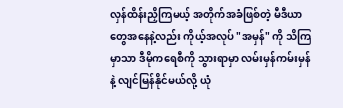လှန်ထိန်းညှိကြမယ့် အတိုက်အခံဖြစ်တဲ့ မီဒီယာတွေအနေနဲ့လည်း ကိုယ့်အလုပ် "အမှန်" ကို သိကြမှာသာ ဒီမိုကရေစီကို သွားရာမှာ လမ်းမှန်ကမ်းမှန်နဲ့ လျင်မြန်နိုင်မယ်လို့ ယုံ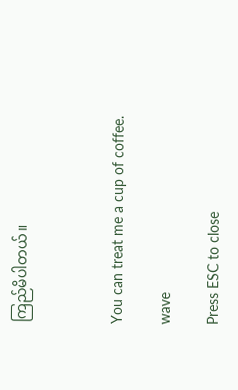ကြည်မိပါတယ်။



You can treat me a cup of coffee.

wave

Press ESC to close